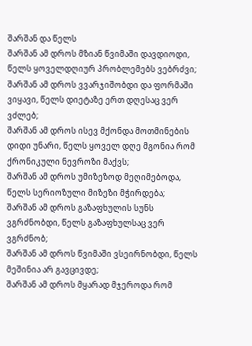შარშან და წელს
შარშან ამ დროს მზიან წვიმაში დავდიოდი, წელს ყოველდღიურ პრობლემებს ვებრძვი;
შარშან ამ დროს ვვარჯიშობდი და ფორმაში ვიყავი, წელს დიეტაზე ერთ დღესაც ვერ ვძლებ;
შარშან ამ დროს ისევ მქონდა მოთმინების დიდი უნარი, წელს ყოველ დღე მგონია რომ ქრონიკული ნევროზი მაქვს;
შარშან ამ დროს უმიზეზოდ მეღიმებოდა, წელს სერიოზული მიზეზი მჭირდება;
შარშან ამ დროს გაზაფხულის სუნს ვგრძნობდი, წელს გაზაფხულსაც ვერ ვგრძნობ;
შარშან ამ დროს წვიმაში ვსეირნობდი, წელს მეშინია არ გავცივდე;
შარშან ამ დროს მყარად მჯეროდა რომ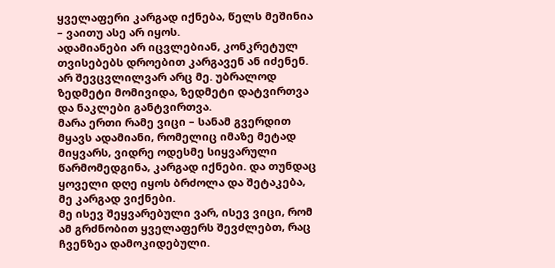ყველაფერი კარგად იქნება, წელს მეშინია – ვაითუ ასე არ იყოს.
ადამიანები არ იცვლებიან, კონკრეტულ თვისებებს დროებით კარგავენ ან იძენენ. არ შევცვლილვარ არც მე. უბრალოდ ზედმეტი მომივიდა, ზედმეტი დატვირთვა და ნაკლები განტვირთვა.
მარა ერთი რამე ვიცი – სანამ გვერდით მყავს ადამიანი, რომელიც იმაზე მეტად მიყვარს, ვიდრე ოდესმე სიყვარული წარმომედგინა, კარგად იქნები. და თუნდაც ყოველი დღე იყოს ბრძოლა და შეტაკება, მე კარგად ვიქნები.
მე ისევ შეყვარებული ვარ, ისევ ვიცი, რომ ამ გრძნობით ყველაფერს შევძლებთ, რაც ჩვენზეა დამოკიდებული.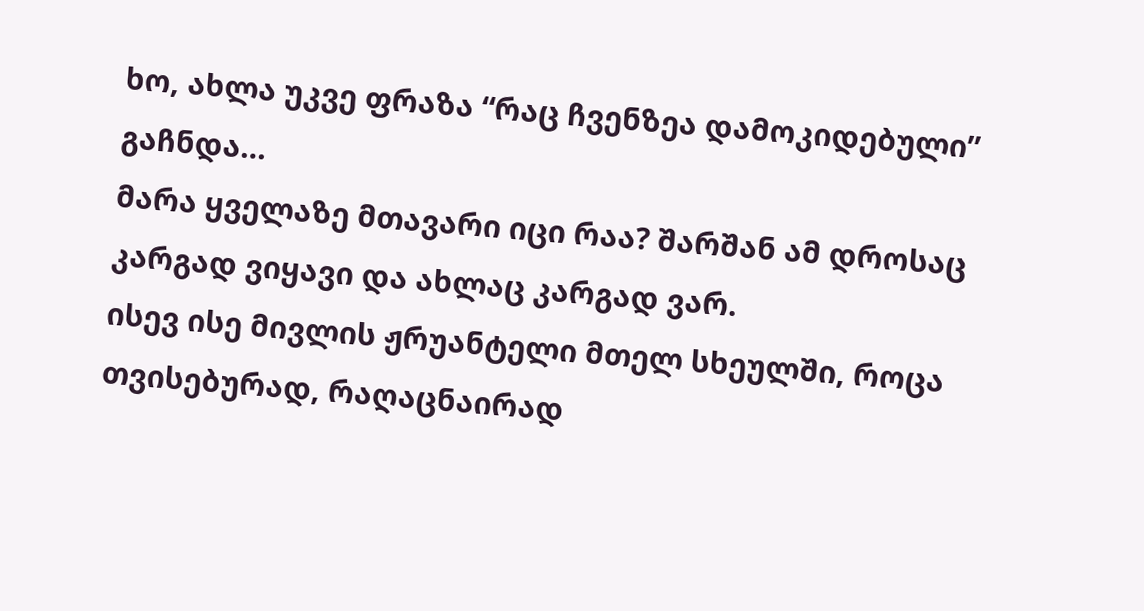ხო, ახლა უკვე ფრაზა “რაც ჩვენზეა დამოკიდებული” გაჩნდა…
მარა ყველაზე მთავარი იცი რაა? შარშან ამ დროსაც კარგად ვიყავი და ახლაც კარგად ვარ.
ისევ ისე მივლის ჟრუანტელი მთელ სხეულში, როცა თვისებურად, რაღაცნაირად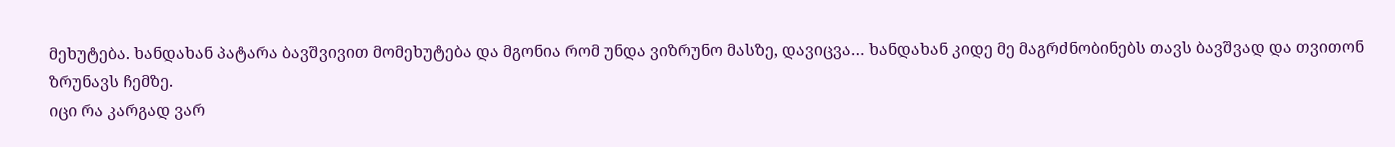მეხუტება. ხანდახან პატარა ბავშვივით მომეხუტება და მგონია რომ უნდა ვიზრუნო მასზე, დავიცვა… ხანდახან კიდე მე მაგრძნობინებს თავს ბავშვად და თვითონ ზრუნავს ჩემზე.
იცი რა კარგად ვარ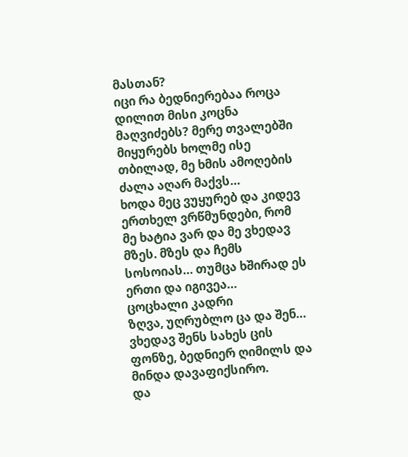მასთან?
იცი რა ბედნიერებაა როცა დილით მისი კოცნა მაღვიძებს? მერე თვალებში მიყურებს ხოლმე ისე თბილად, მე ხმის ამოღების ძალა აღარ მაქვს…
ხოდა მეც ვუყურებ და კიდევ ერთხელ ვრწმუნდები, რომ მე ხატია ვარ და მე ვხედავ მზეს. მზეს და ჩემს სოსოიას… თუმცა ხშირად ეს ერთი და იგივეა…
ცოცხალი კადრი
ზღვა, უღრუბლო ცა და შენ…
ვხედავ შენს სახეს ცის ფონზე, ბედნიერ ღიმილს და მინდა დავაფიქსირო.
და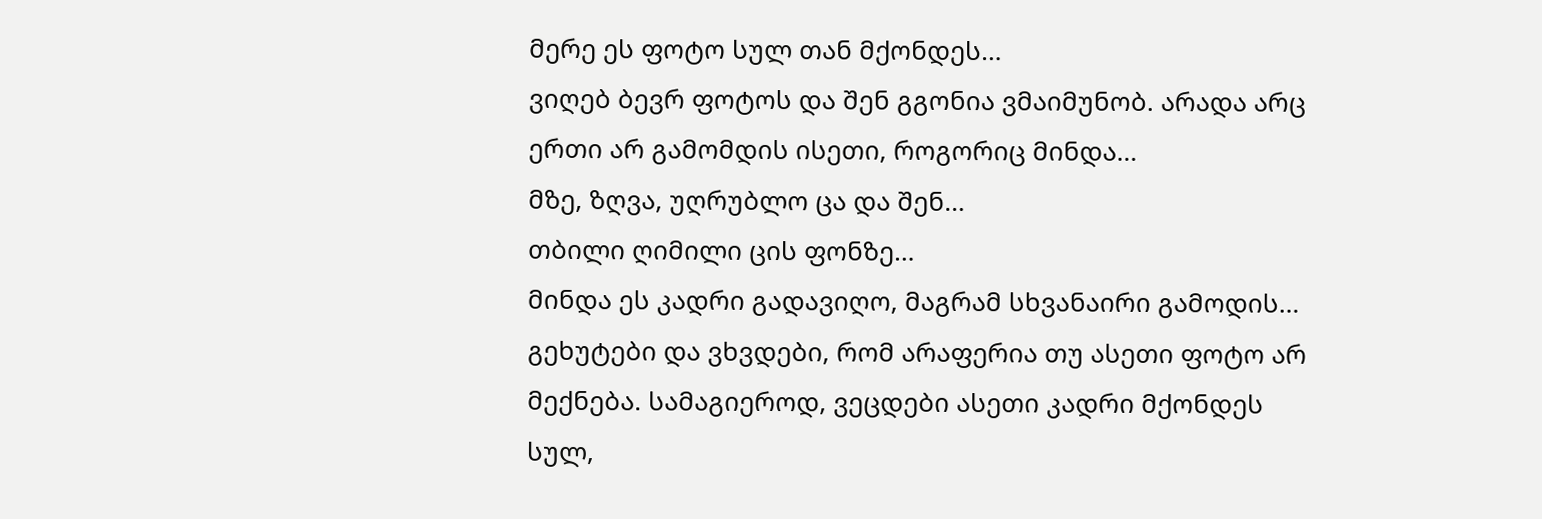მერე ეს ფოტო სულ თან მქონდეს…
ვიღებ ბევრ ფოტოს და შენ გგონია ვმაიმუნობ. არადა არც ერთი არ გამომდის ისეთი, როგორიც მინდა…
მზე, ზღვა, უღრუბლო ცა და შენ…
თბილი ღიმილი ცის ფონზე…
მინდა ეს კადრი გადავიღო, მაგრამ სხვანაირი გამოდის…
გეხუტები და ვხვდები, რომ არაფერია თუ ასეთი ფოტო არ მექნება. სამაგიეროდ, ვეცდები ასეთი კადრი მქონდეს სულ,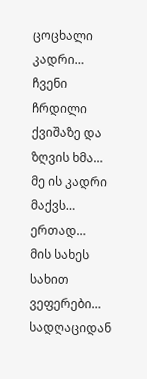ცოცხალი კადრი…
ჩვენი ჩრდილი ქვიშაზე და ზღვის ხმა…
მე ის კადრი მაქვს…
ერთად…
მის სახეს სახით ვეფერები…
სადღაციდან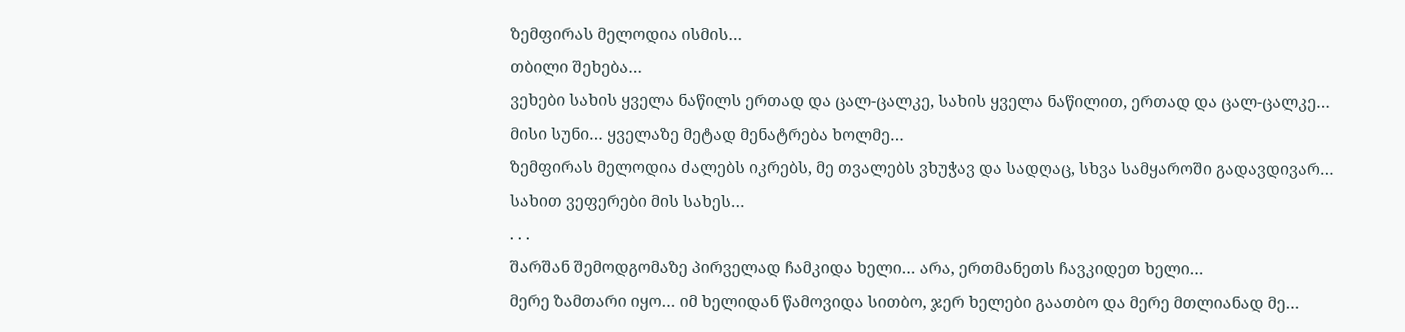ზემფირას მელოდია ისმის…
თბილი შეხება…
ვეხები სახის ყველა ნაწილს ერთად და ცალ-ცალკე, სახის ყველა ნაწილით, ერთად და ცალ-ცალკე…
მისი სუნი… ყველაზე მეტად მენატრება ხოლმე…
ზემფირას მელოდია ძალებს იკრებს, მე თვალებს ვხუჭავ და სადღაც, სხვა სამყაროში გადავდივარ…
სახით ვეფერები მის სახეს…
. . .
შარშან შემოდგომაზე პირველად ჩამკიდა ხელი… არა, ერთმანეთს ჩავკიდეთ ხელი…
მერე ზამთარი იყო… იმ ხელიდან წამოვიდა სითბო, ჯერ ხელები გაათბო და მერე მთლიანად მე…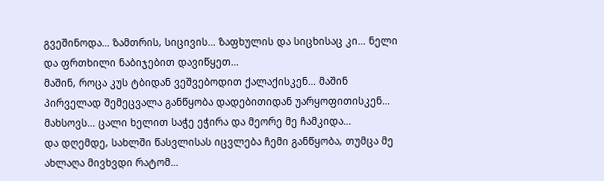გვეშინოდა… ზამთრის, სიცივის… ზაფხულის და სიცხისაც კი… ნელი და ფრთხილი ნაბიჯებით დავიწყეთ…
მაშინ, როცა კუს ტბიდან ვეშვებოდით ქალაქისკენ… მაშინ პირველად შემეცვალა განწყობა დადებითიდან უარყოფითისკენ… მახსოვს… ცალი ხელით საჭე ეჭირა და მეორე მე ჩამკიდა…
და დღემდე, სახლში წასვლისას იცვლება ჩემი განწყობა, თუმცა მე ახლაღა მივხვდი რატომ…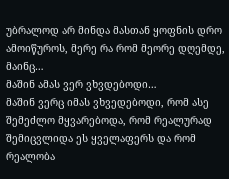უბრალოდ არ მინდა მასთან ყოფნის დრო ამოიწუროს, მერე რა რომ მეორე დღემდე, მაინც…
მაშინ ამას ვერ ვხვდებოდი…
მაშინ ვერც იმას ვხვედებოდი, რომ ასე შემეძლო მყვარებოდა, რომ რეალურად შემიცვლიდა ეს ყველაფერს და რომ რეალობა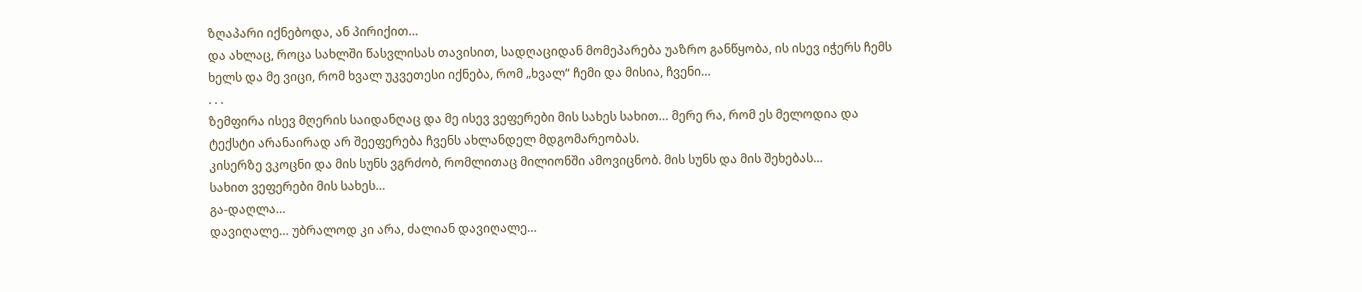ზღაპარი იქნებოდა, ან პირიქით…
და ახლაც, როცა სახლში წასვლისას თავისით, სადღაციდან მომეპარება უაზრო განწყობა, ის ისევ იჭერს ჩემს ხელს და მე ვიცი, რომ ხვალ უკვეთესი იქნება, რომ „ხვალ“ ჩემი და მისია, ჩვენი…
. . .
ზემფირა ისევ მღერის საიდანღაც და მე ისევ ვეფერები მის სახეს სახით… მერე რა, რომ ეს მელოდია და ტექსტი არანაირად არ შეეფერება ჩვენს ახლანდელ მდგომარეობას.
კისერზე ვკოცნი და მის სუნს ვგრძობ, რომლითაც მილიონში ამოვიცნობ. მის სუნს და მის შეხებას…
სახით ვეფერები მის სახეს…
გა-დაღლა…
დავიღალე… უბრალოდ კი არა, ძალიან დავიღალე…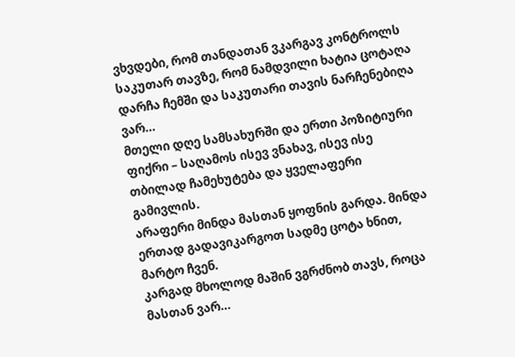ვხვდები, რომ თანდათან ვკარგავ კონტროლს საკუთარ თავზე, რომ ნამდვილი ხატია ცოტაღა დარჩა ჩემში და საკუთარი თავის ნარჩენებიღა ვარ…
მთელი დღე სამსახურში და ერთი პოზიტიური ფიქრი – საღამოს ისევ ვნახავ, ისევ ისე თბილად ჩამეხუტება და ყველაფერი გამივლის.
არაფერი მინდა მასთან ყოფნის გარდა. მინდა ერთად გადავიკარგოთ სადმე ცოტა ხნით, მარტო ჩვენ.
კარგად მხოლოდ მაშინ ვგრძნობ თავს, როცა მასთან ვარ…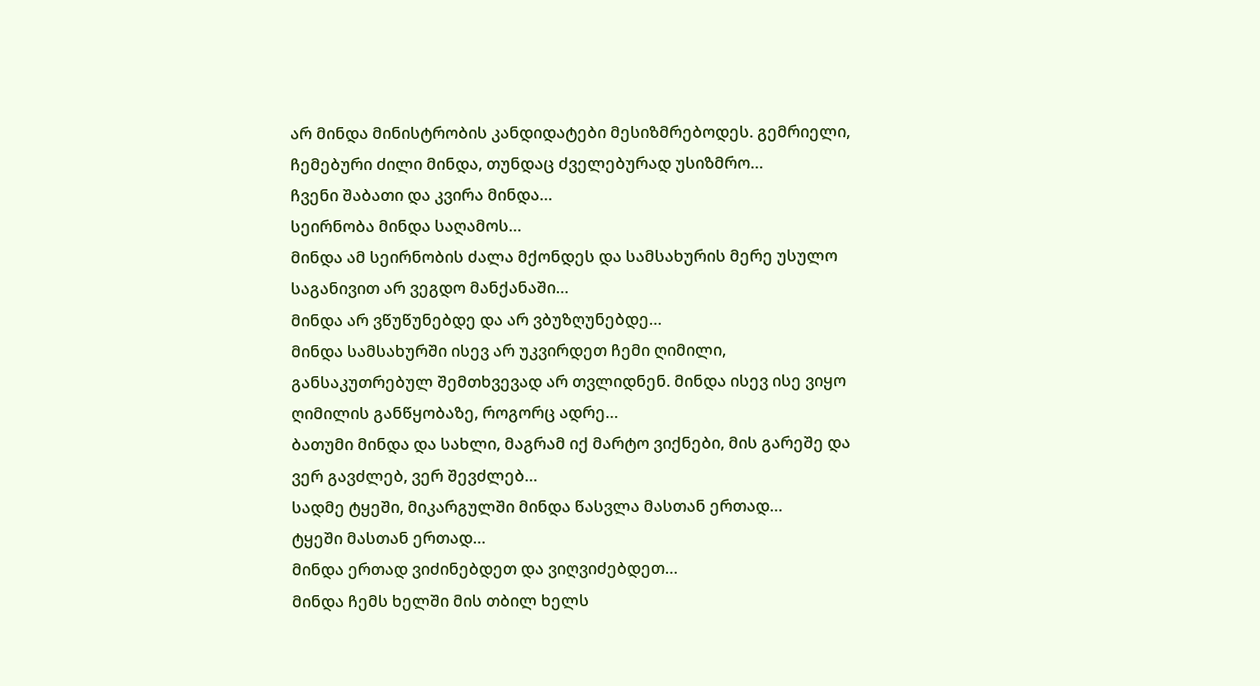არ მინდა მინისტრობის კანდიდატები მესიზმრებოდეს. გემრიელი, ჩემებური ძილი მინდა, თუნდაც ძველებურად უსიზმრო…
ჩვენი შაბათი და კვირა მინდა…
სეირნობა მინდა საღამოს…
მინდა ამ სეირნობის ძალა მქონდეს და სამსახურის მერე უსულო საგანივით არ ვეგდო მანქანაში…
მინდა არ ვწუწუნებდე და არ ვბუზღუნებდე…
მინდა სამსახურში ისევ არ უკვირდეთ ჩემი ღიმილი, განსაკუთრებულ შემთხვევად არ თვლიდნენ. მინდა ისევ ისე ვიყო ღიმილის განწყობაზე, როგორც ადრე…
ბათუმი მინდა და სახლი, მაგრამ იქ მარტო ვიქნები, მის გარეშე და ვერ გავძლებ, ვერ შევძლებ…
სადმე ტყეში, მიკარგულში მინდა წასვლა მასთან ერთად…
ტყეში მასთან ერთად…
მინდა ერთად ვიძინებდეთ და ვიღვიძებდეთ…
მინდა ჩემს ხელში მის თბილ ხელს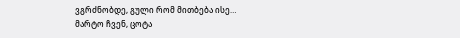ვგრძნობდე, გული რომ მითბება ისე…
მარტო ჩვენ, ცოტა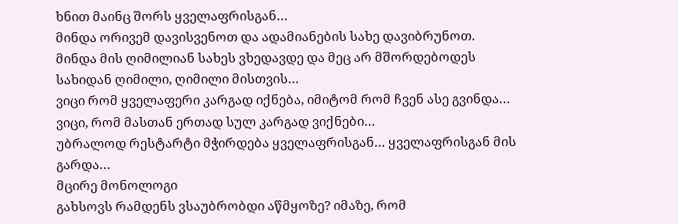ხნით მაინც შორს ყველაფრისგან…
მინდა ორივემ დავისვენოთ და ადამიანების სახე დავიბრუნოთ.
მინდა მის ღიმილიან სახეს ვხედავდე და მეც არ მშორდებოდეს სახიდან ღიმილი, ღიმილი მისთვის…
ვიცი რომ ყველაფერი კარგად იქნება, იმიტომ რომ ჩვენ ასე გვინდა… ვიცი, რომ მასთან ერთად სულ კარგად ვიქნები…
უბრალოდ რესტარტი მჭირდება ყველაფრისგან… ყველაფრისგან მის გარდა…
მცირე მონოლოგი
გახსოვს რამდენს ვსაუბრობდი აწმყოზე? იმაზე, რომ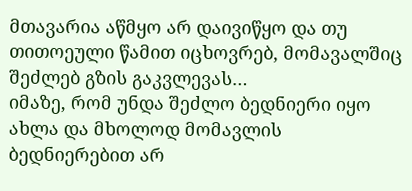მთავარია აწმყო არ დაივიწყო და თუ თითოეული წამით იცხოვრებ, მომავალშიც შეძლებ გზის გაკვლევას…
იმაზე, რომ უნდა შეძლო ბედნიერი იყო ახლა და მხოლოდ მომავლის ბედნიერებით არ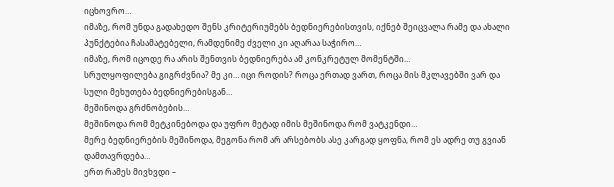იცხოვრო…
იმაზე, რომ უნდა გადახედო შენს კრიტერიუმებს ბედნიერებისთვის, იქნებ შეიცვალა რამე და ახალი პუნქტებია ჩასამატებელი, რამდენიმე ძველი კი აღარაა საჭირო…
იმაზე, რომ იცოდე რა არის შენთვის ბედნიერება ამ კონკრეტულ მომენტში…
სრულყოფილება გიგრძვნია? მე კი… იცი როდის? როცა ერთად ვართ, როცა მის მკლავებში ვარ და სული მეხუთება ბედნიერებისგან…
მეშინოდა გრძნობების…
მეშინოდა რომ მეტკინებოდა და უფრო მეტად იმის მეშინოდა რომ ვატკენდი…
მერე ბედნიერების მეშინოდა, მეგონა რომ არ არსებობს ასე კარგად ყოფნა, რომ ეს ადრე თუ გვიან დამთავრდება…
ერთ რამეს მივხვდი –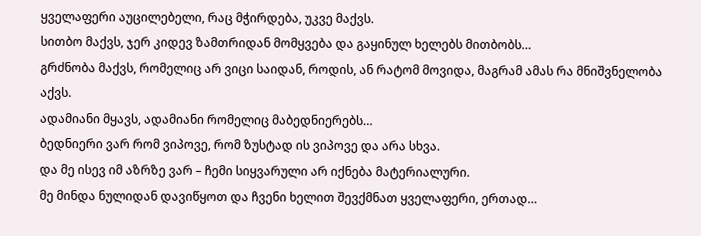ყველაფერი აუცილებელი, რაც მჭირდება, უკვე მაქვს.
სითბო მაქვს, ჯერ კიდევ ზამთრიდან მომყვება და გაყინულ ხელებს მითბობს…
გრძნობა მაქვს, რომელიც არ ვიცი საიდან, როდის, ან რატომ მოვიდა, მაგრამ ამას რა მნიშვნელობა აქვს.
ადამიანი მყავს, ადამიანი რომელიც მაბედნიერებს…
ბედნიერი ვარ რომ ვიპოვე, რომ ზუსტად ის ვიპოვე და არა სხვა.
და მე ისევ იმ აზრზე ვარ – ჩემი სიყვარული არ იქნება მატერიალური.
მე მინდა ნულიდან დავიწყოთ და ჩვენი ხელით შევქმნათ ყველაფერი, ერთად…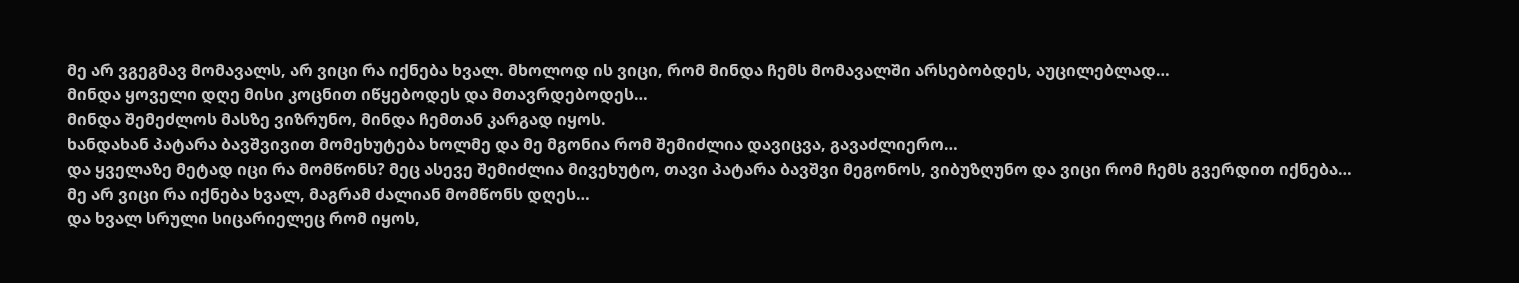მე არ ვგეგმავ მომავალს, არ ვიცი რა იქნება ხვალ. მხოლოდ ის ვიცი, რომ მინდა ჩემს მომავალში არსებობდეს, აუცილებლად…
მინდა ყოველი დღე მისი კოცნით იწყებოდეს და მთავრდებოდეს…
მინდა შემეძლოს მასზე ვიზრუნო, მინდა ჩემთან კარგად იყოს.
ხანდახან პატარა ბავშვივით მომეხუტება ხოლმე და მე მგონია რომ შემიძლია დავიცვა, გავაძლიერო…
და ყველაზე მეტად იცი რა მომწონს? მეც ასევე შემიძლია მივეხუტო, თავი პატარა ბავშვი მეგონოს, ვიბუზღუნო და ვიცი რომ ჩემს გვერდით იქნება…
მე არ ვიცი რა იქნება ხვალ, მაგრამ ძალიან მომწონს დღეს…
და ხვალ სრული სიცარიელეც რომ იყოს,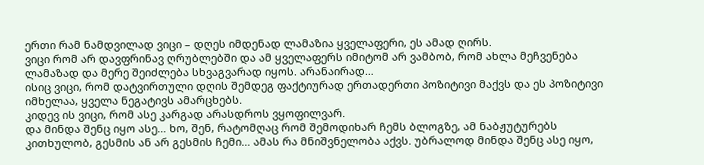ერთი რამ ნამდვილად ვიცი – დღეს იმდენად ლამაზია ყველაფერი, ეს ამად ღირს.
ვიცი რომ არ დავფრინავ ღრუბლებში და ამ ყველაფერს იმიტომ არ ვამბობ, რომ ახლა მეჩვენება ლამაზად და მერე შეიძლება სხვაგვარად იყოს. არანაირად…
ისიც ვიცი, რომ დატვირთული დღის შემდეგ ფაქტიურად ერთადერთი პოზიტივი მაქვს და ეს პოზიტივი იმხელაა, ყველა ნეგატივს ამარცხებს.
კიდევ ის ვიცი, რომ ასე კარგად არასდროს ვყოფილვარ.
და მინდა შენც იყო ასე… ხო, შენ, რატომღაც რომ შემოდიხარ ჩემს ბლოგზე, ამ ნაბჟუტურებს კითხულობ, გესმის ან არ გესმის ჩემი… ამას რა მნიშვნელობა აქვს. უბრალოდ მინდა შენც ასე იყო,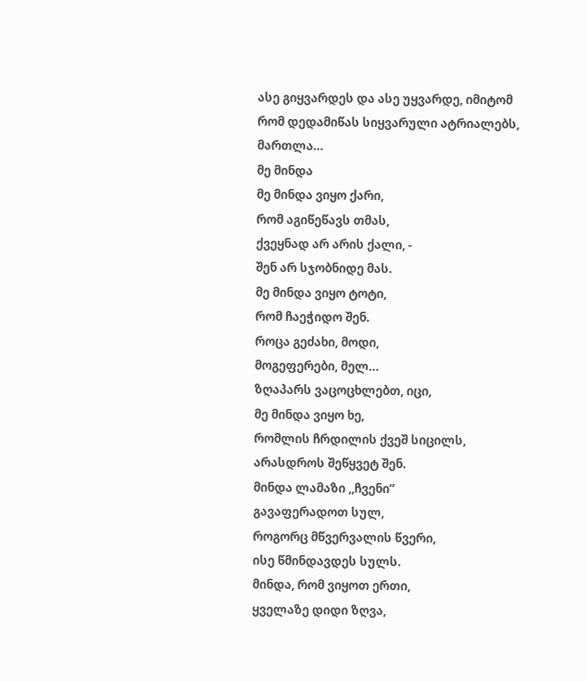ასე გიყვარდეს და ასე უყვარდე, იმიტომ რომ დედამიწას სიყვარული ატრიალებს, მართლა…
მე მინდა
მე მინდა ვიყო ქარი,
რომ აგიწეწავს თმას,
ქვეყნად არ არის ქალი, -
შენ არ სჯობნიდე მას.
მე მინდა ვიყო ტოტი,
რომ ჩაეჭიდო შენ.
როცა გეძახი, მოდი,
მოგეფერები, მელ…
ზღაპარს ვაცოცხლებთ, იცი,
მე მინდა ვიყო ხე,
რომლის ჩრდილის ქვეშ სიცილს,
არასდროს შეწყვეტ შენ.
მინდა ლამაზი ,,ჩვენი”
გავაფერადოთ სულ,
როგორც მწვერვალის წვერი,
ისე წმინდავდეს სულს.
მინდა, რომ ვიყოთ ერთი,
ყველაზე დიდი ზღვა,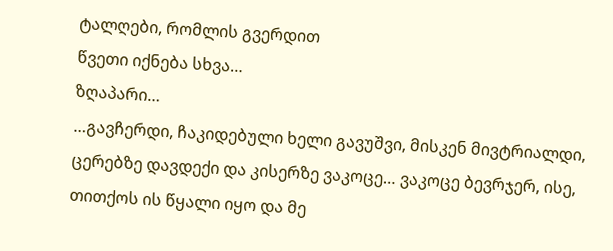ტალღები, რომლის გვერდით
წვეთი იქნება სხვა…
ზღაპარი…
…გავჩერდი, ჩაკიდებული ხელი გავუშვი, მისკენ მივტრიალდი, ცერებზე დავდექი და კისერზე ვაკოცე… ვაკოცე ბევრჯერ, ისე, თითქოს ის წყალი იყო და მე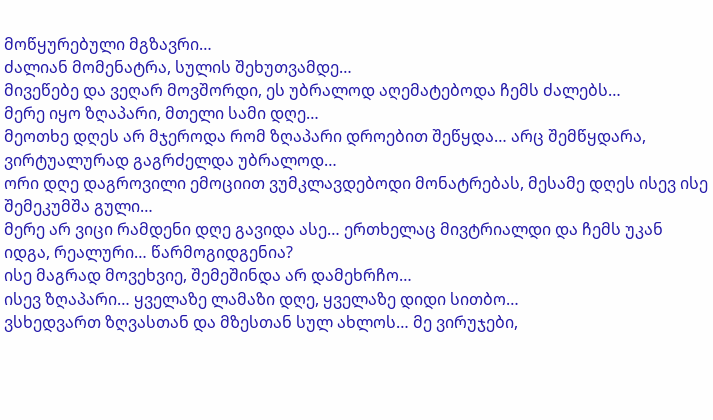მოწყურებული მგზავრი…
ძალიან მომენატრა, სულის შეხუთვამდე…
მივეწებე და ვეღარ მოვშორდი, ეს უბრალოდ აღემატებოდა ჩემს ძალებს…
მერე იყო ზღაპარი, მთელი სამი დღე…
მეოთხე დღეს არ მჯეროდა რომ ზღაპარი დროებით შეწყდა… არც შემწყდარა, ვირტუალურად გაგრძელდა უბრალოდ…
ორი დღე დაგროვილი ემოციით ვუმკლავდებოდი მონატრებას, მესამე დღეს ისევ ისე შემეკუმშა გული…
მერე არ ვიცი რამდენი დღე გავიდა ასე… ერთხელაც მივტრიალდი და ჩემს უკან იდგა, რეალური… წარმოგიდგენია?
ისე მაგრად მოვეხვიე, შემეშინდა არ დამეხრჩო…
ისევ ზღაპარი… ყველაზე ლამაზი დღე, ყველაზე დიდი სითბო…
ვსხედვართ ზღვასთან და მზესთან სულ ახლოს… მე ვირუჯები,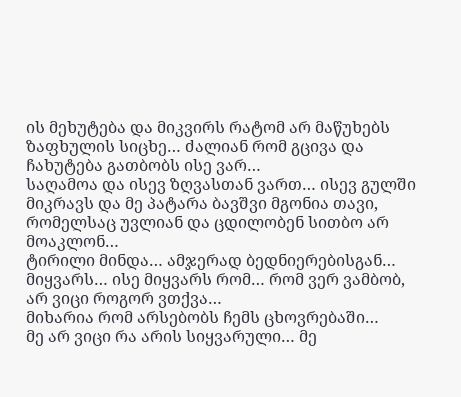ის მეხუტება და მიკვირს რატომ არ მაწუხებს ზაფხულის სიცხე… ძალიან რომ გცივა და ჩახუტება გათბობს ისე ვარ…
საღამოა და ისევ ზღვასთან ვართ… ისევ გულში მიკრავს და მე პატარა ბავშვი მგონია თავი, რომელსაც უვლიან და ცდილობენ სითბო არ მოაკლონ…
ტირილი მინდა… ამჯერად ბედნიერებისგან…
მიყვარს… ისე მიყვარს რომ… რომ ვერ ვამბობ, არ ვიცი როგორ ვთქვა…
მიხარია რომ არსებობს ჩემს ცხოვრებაში…
მე არ ვიცი რა არის სიყვარული… მე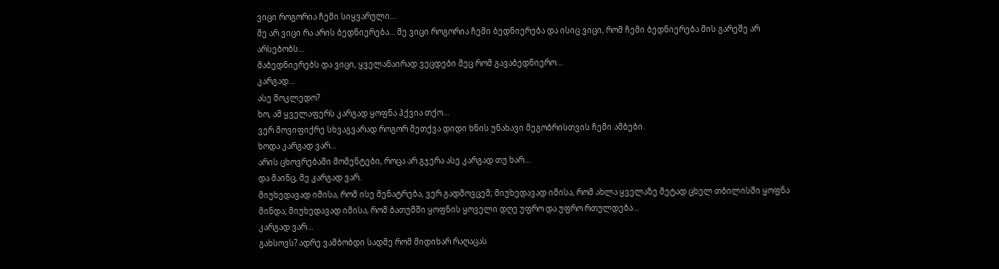ვიცი როგორია ჩემი სიყვარული…
მე არ ვიცი რა არის ბედნიერება… მე ვიცი როგორია ჩემი ბედნიერება და ისიც ვიცი, რომ ჩემი ბედნიერება მის გარეშე არ არსებობს…
მაბედნიერებს და ვიცი, ყველანაირად ვეცდები მეც რომ გავაბედნიერო…
კარგად…
ასე მოკლედო?
ხო, ამ ყველაფერს კარგად ყოფნა ჰქვია თქო…
ვერ მოვიფიქრე სხვაგვარად როგორ მეთქვა დიდი ხნის უნახავი მეგობრისთვის ჩემი ამბები.
ხოდა კარგად ვარ…
არის ცხოვრებაში მომენტები, როცა არ გჯერა ასე კარგად თუ ხარ…
და მაინც, მე კარგად ვარ.
მიუხედავად იმისა, რომ ისე მენატრება, ვერ გადმოვცემ; მიუხედავად იმისა, რომ ახლა ყველაზე მეტად ცხელ თბილისში ყოფნა მინდა; მიუხედავად იმისა, რომ ბათუმში ყოფნის ყოველი დღე უფრო და უფრო რთულდება…
კარგად ვარ…
გახსოვს? ადრე ვამბობდი სადმე რომ მიდიხარ რაღაცას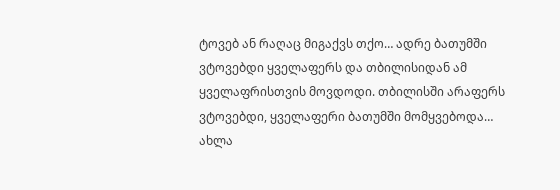ტოვებ ან რაღაც მიგაქვს თქო… ადრე ბათუმში ვტოვებდი ყველაფერს და თბილისიდან ამ ყველაფრისთვის მოვდოდი. თბილისში არაფერს ვტოვებდი, ყველაფერი ბათუმში მომყვებოდა…
ახლა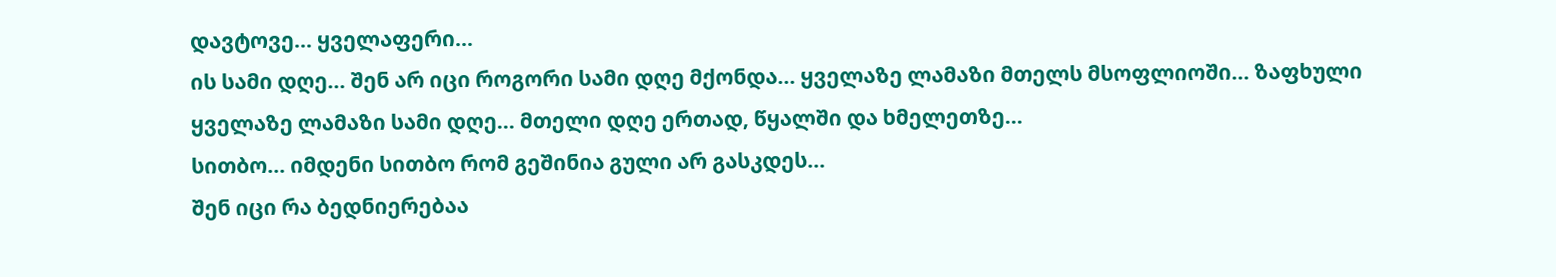დავტოვე… ყველაფერი…
ის სამი დღე… შენ არ იცი როგორი სამი დღე მქონდა… ყველაზე ლამაზი მთელს მსოფლიოში… ზაფხული ყველაზე ლამაზი სამი დღე… მთელი დღე ერთად, წყალში და ხმელეთზე…
სითბო… იმდენი სითბო რომ გეშინია გული არ გასკდეს…
შენ იცი რა ბედნიერებაა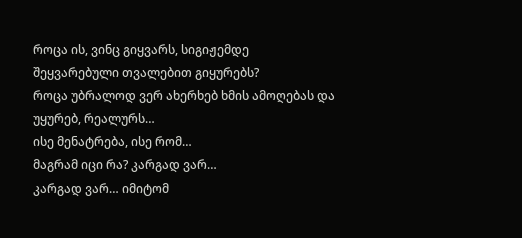როცა ის, ვინც გიყვარს, სიგიჟემდე შეყვარებული თვალებით გიყურებს?
როცა უბრალოდ ვერ ახერხებ ხმის ამოღებას და უყურებ, რეალურს…
ისე მენატრება, ისე რომ…
მაგრამ იცი რა? კარგად ვარ…
კარგად ვარ… იმიტომ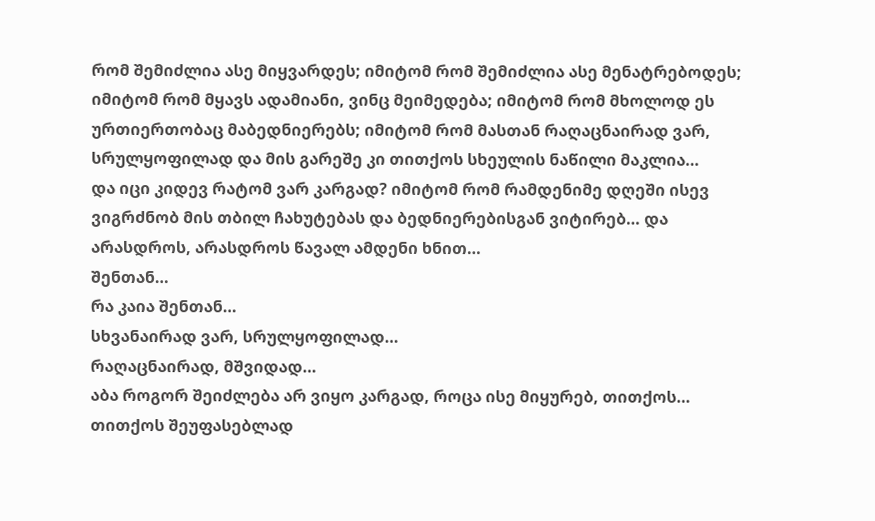რომ შემიძლია ასე მიყვარდეს; იმიტომ რომ შემიძლია ასე მენატრებოდეს; იმიტომ რომ მყავს ადამიანი, ვინც მეიმედება; იმიტომ რომ მხოლოდ ეს ურთიერთობაც მაბედნიერებს; იმიტომ რომ მასთან რაღაცნაირად ვარ, სრულყოფილად და მის გარეშე კი თითქოს სხეულის ნაწილი მაკლია…
და იცი კიდევ რატომ ვარ კარგად? იმიტომ რომ რამდენიმე დღეში ისევ ვიგრძნობ მის თბილ ჩახუტებას და ბედნიერებისგან ვიტირებ… და არასდროს, არასდროს წავალ ამდენი ხნით…
შენთან…
რა კაია შენთან…
სხვანაირად ვარ, სრულყოფილად…
რაღაცნაირად, მშვიდად…
აბა როგორ შეიძლება არ ვიყო კარგად, როცა ისე მიყურებ, თითქოს… თითქოს შეუფასებლად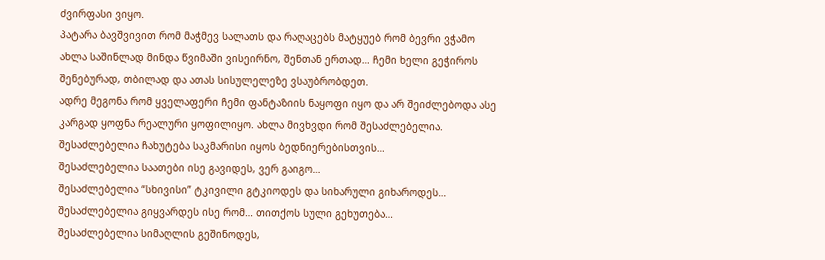ძვირფასი ვიყო.
პატარა ბავშვივით რომ მაჭმევ სალათს და რაღაცებს მატყუებ რომ ბევრი ვჭამო
ახლა საშინლად მინდა წვიმაში ვისეირნო, შენთან ერთად… ჩემი ხელი გეჭიროს შენებურად, თბილად და ათას სისულელეზე ვსაუბრობდეთ.
ადრე მეგონა რომ ყველაფერი ჩემი ფანტაზიის ნაყოფი იყო და არ შეიძლებოდა ასე კარგად ყოფნა რეალური ყოფილიყო. ახლა მივხვდი რომ შესაძლებელია.
შესაძლებელია ჩახუტება საკმარისი იყოს ბედნიერებისთვის…
შესაძლებელია საათები ისე გავიდეს, ვერ გაიგო…
შესაძლებელია “სხივისი” ტკივილი გტკიოდეს და სიხარული გიხაროდეს…
შესაძლებელია გიყვარდეს ისე რომ… თითქოს სული გეხუთება…
შესაძლებელია სიმაღლის გეშინოდეს,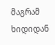მაგრამ ხიდიდან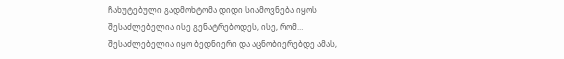ჩახუტებული გადმოხტომა დიდი სიამოვნება იყოს
შესაძლებელია ისე გენატრებოდეს, ისე, რომ…
შესაძლებელია იყო ბედნიერი და აცნობიერებდე ამას,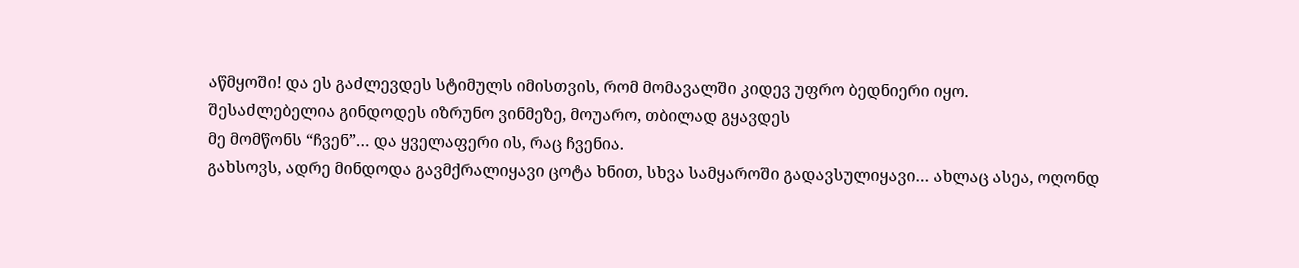აწმყოში! და ეს გაძლევდეს სტიმულს იმისთვის, რომ მომავალში კიდევ უფრო ბედნიერი იყო.
შესაძლებელია გინდოდეს იზრუნო ვინმეზე, მოუარო, თბილად გყავდეს
მე მომწონს “ჩვენ”… და ყველაფერი ის, რაც ჩვენია.
გახსოვს, ადრე მინდოდა გავმქრალიყავი ცოტა ხნით, სხვა სამყაროში გადავსულიყავი… ახლაც ასეა, ოღონდ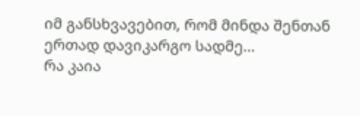იმ განსხვავებით, რომ მინდა შენთან ერთად დავიკარგო სადმე…
რა კაია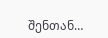შენთან…